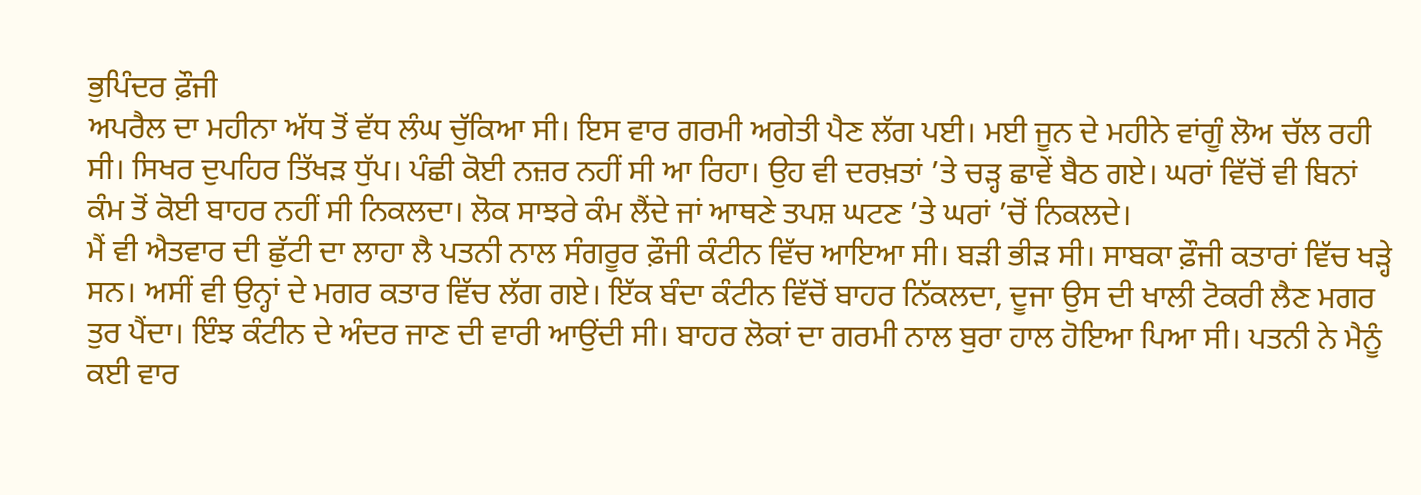ਭੁਪਿੰਦਰ ਫ਼ੌਜੀ
ਅਪਰੈਲ ਦਾ ਮਹੀਨਾ ਅੱਧ ਤੋਂ ਵੱਧ ਲੰਘ ਚੁੱਕਿਆ ਸੀ। ਇਸ ਵਾਰ ਗਰਮੀ ਅਗੇਤੀ ਪੈਣ ਲੱਗ ਪਈ। ਮਈ ਜੂਨ ਦੇ ਮਹੀਨੇ ਵਾਂਗੂੰ ਲੋਅ ਚੱਲ ਰਹੀ ਸੀ। ਸਿਖਰ ਦੁਪਹਿਰ ਤਿੱਖੜ ਧੁੱਪ। ਪੰਛੀ ਕੋਈ ਨਜ਼ਰ ਨਹੀਂ ਸੀ ਆ ਰਿਹਾ। ਉਹ ਵੀ ਦਰਖ਼ਤਾਂ ’ਤੇ ਚੜ੍ਹ ਛਾਵੇਂ ਬੈਠ ਗਏ। ਘਰਾਂ ਵਿੱਚੋਂ ਵੀ ਬਿਨਾਂ ਕੰਮ ਤੋਂ ਕੋਈ ਬਾਹਰ ਨਹੀਂ ਸੀ ਨਿਕਲਦਾ। ਲੋਕ ਸਾਝਰੇ ਕੰਮ ਲੈਂਦੇ ਜਾਂ ਆਥਣੇ ਤਪਸ਼ ਘਟਣ ’ਤੇ ਘਰਾਂ ’ਚੋਂ ਨਿਕਲਦੇ।
ਮੈਂ ਵੀ ਐਤਵਾਰ ਦੀ ਛੁੱਟੀ ਦਾ ਲਾਹਾ ਲੈ ਪਤਨੀ ਨਾਲ ਸੰਗਰੂਰ ਫ਼ੌਜੀ ਕੰਟੀਨ ਵਿੱਚ ਆਇਆ ਸੀ। ਬੜੀ ਭੀੜ ਸੀ। ਸਾਬਕਾ ਫ਼ੌਜੀ ਕਤਾਰਾਂ ਵਿੱਚ ਖੜ੍ਹੇ ਸਨ। ਅਸੀਂ ਵੀ ਉਨ੍ਹਾਂ ਦੇ ਮਗਰ ਕਤਾਰ ਵਿੱਚ ਲੱਗ ਗਏ। ਇੱਕ ਬੰਦਾ ਕੰਟੀਨ ਵਿੱਚੋਂ ਬਾਹਰ ਨਿੱਕਲਦਾ, ਦੂਜਾ ਉਸ ਦੀ ਖਾਲੀ ਟੋਕਰੀ ਲੈਣ ਮਗਰ ਤੁਰ ਪੈਂਦਾ। ਇੰਝ ਕੰਟੀਨ ਦੇ ਅੰਦਰ ਜਾਣ ਦੀ ਵਾਰੀ ਆਉਂਦੀ ਸੀ। ਬਾਹਰ ਲੋਕਾਂ ਦਾ ਗਰਮੀ ਨਾਲ ਬੁਰਾ ਹਾਲ ਹੋਇਆ ਪਿਆ ਸੀ। ਪਤਨੀ ਨੇ ਮੈਨੂੰ ਕਈ ਵਾਰ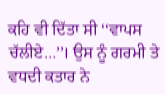ਕਹਿ ਵੀ ਦਿੱਤਾ ਸੀ ‘‘ਵਾਪਸ ਚੱਲੀਏ…’’। ਉਸ ਨੂੰ ਗਰਮੀ ਤੇ ਵਧਦੀ ਕਤਾਰ ਨੇ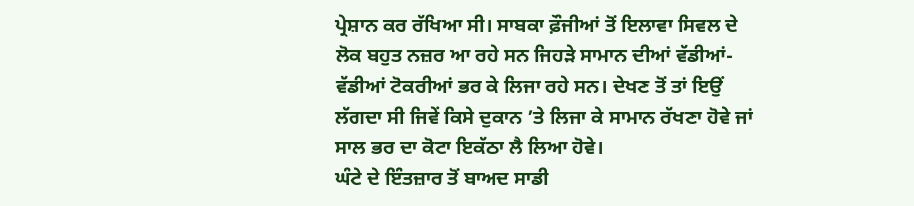ਪ੍ਰੇਸ਼ਾਨ ਕਰ ਰੱਖਿਆ ਸੀ। ਸਾਬਕਾ ਫ਼ੌਜੀਆਂ ਤੋਂ ਇਲਾਵਾ ਸਿਵਲ ਦੇ ਲੋਕ ਬਹੁਤ ਨਜ਼ਰ ਆ ਰਹੇ ਸਨ ਜਿਹੜੇ ਸਾਮਾਨ ਦੀਆਂ ਵੱਡੀਆਂ-ਵੱਡੀਆਂ ਟੋਕਰੀਆਂ ਭਰ ਕੇ ਲਿਜਾ ਰਹੇ ਸਨ। ਦੇਖਣ ਤੋਂ ਤਾਂ ਇਉਂ ਲੱਗਦਾ ਸੀ ਜਿਵੇਂ ਕਿਸੇ ਦੁਕਾਨ ’ਤੇ ਲਿਜਾ ਕੇ ਸਾਮਾਨ ਰੱਖਣਾ ਹੋਵੇ ਜਾਂ ਸਾਲ ਭਰ ਦਾ ਕੋਟਾ ਇਕੱਠਾ ਲੈ ਲਿਆ ਹੋਵੇ।
ਘੰਟੇ ਦੇ ਇੰਤਜ਼ਾਰ ਤੋਂ ਬਾਅਦ ਸਾਡੀ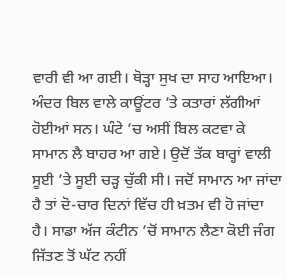ਵਾਰੀ ਵੀ ਆ ਗਈ। ਥੋੜ੍ਹਾ ਸੁਖ ਦਾ ਸਾਹ ਆਇਆ। ਅੰਦਰ ਬਿਲ ਵਾਲੇ ਕਾਊਂਟਰ ’ਤੇ ਕਤਾਰਾਂ ਲੱਗੀਆਂ ਹੋਈਆਂ ਸਨ। ਘੰਟੇ ’ਚ ਅਸੀਂ ਬਿਲ ਕਟਵਾ ਕੇ ਸਾਮਾਨ ਲੈ ਬਾਹਰ ਆ ਗਏ। ਉਦੋਂ ਤੱਕ ਬਾਰ੍ਹਾਂ ਵਾਲੀ ਸੂਈ ’ਤੇ ਸੂਈ ਚੜ੍ਹ ਚੁੱਕੀ ਸੀ। ਜਦੋਂ ਸਾਮਾਨ ਆ ਜਾਂਦਾ ਹੈ ਤਾਂ ਦੋ-ਚਾਰ ਦਿਨਾਂ ਵਿੱਚ ਹੀ ਖ਼ਤਮ ਵੀ ਹੋ ਜਾਂਦਾ ਹੈ। ਸਾਡਾ ਅੱਜ ਕੰਟੀਨ ’ਚੋਂ ਸਾਮਾਨ ਲੈਣਾ ਕੋਈ ਜੰਗ ਜਿੱਤਣ ਤੋਂ ਘੱਟ ਨਹੀਂ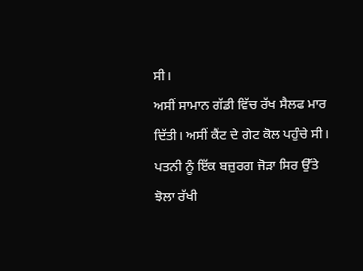ਸੀ।
ਅਸੀਂ ਸਾਮਾਨ ਗੱਡੀ ਵਿੱਚ ਰੱਖ ਸੈਲਫ ਮਾਰ ਦਿੱਤੀ। ਅਸੀਂ ਕੈਂਟ ਦੇ ਗੇਟ ਕੋਲ ਪਹੁੰਚੇ ਸੀ। ਪਤਨੀ ਨੂੰ ਇੱਕ ਬਜ਼ੁਰਗ ਜੋੜਾ ਸਿਰ ਉੱਤੇ ਝੋਲਾ ਰੱਖੀ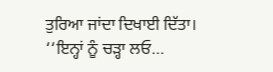ਤੁਰਿਆ ਜਾਂਦਾ ਦਿਖਾਈ ਦਿੱਤਾ।
‘‘ਇਨ੍ਹਾਂ ਨੂੰ ਚੜ੍ਹਾ ਲਓ…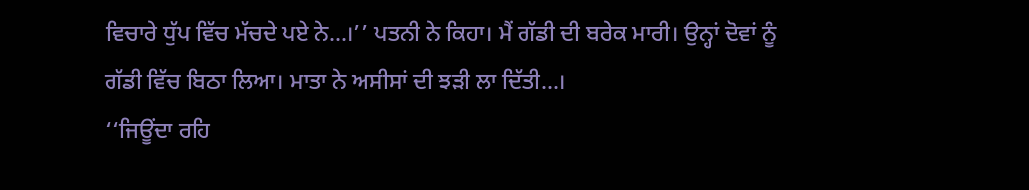ਵਿਚਾਰੇ ਧੁੱਪ ਵਿੱਚ ਮੱਚਦੇ ਪਏ ਨੇ…।’’ ਪਤਨੀ ਨੇ ਕਿਹਾ। ਮੈਂ ਗੱਡੀ ਦੀ ਬਰੇਕ ਮਾਰੀ। ਉਨ੍ਹਾਂ ਦੋਵਾਂ ਨੂੰ ਗੱਡੀ ਵਿੱਚ ਬਿਠਾ ਲਿਆ। ਮਾਤਾ ਨੇ ਅਸੀਸਾਂ ਦੀ ਝੜੀ ਲਾ ਦਿੱਤੀ…।
‘‘ਜਿਊਂਦਾ ਰਹਿ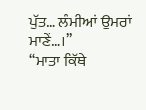ਪੁੱਤ… ਲੰਮੀਆਂ ਉਮਰਾਂ ਮਾਣੇਂ…।’’
‘‘ਮਾਤਾ ਕਿੱਥੇ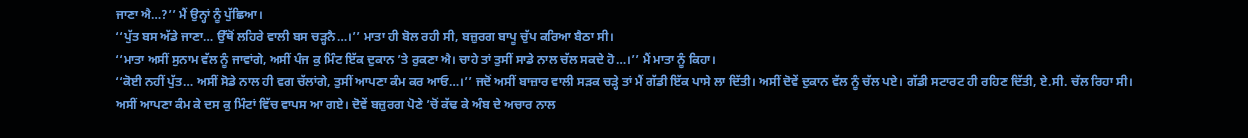ਜਾਣਾ ਐ…?’’ ਮੈਂ ਉਨ੍ਹਾਂ ਨੂੰ ਪੁੱਛਿਆ।
‘‘ਪੁੱਤ ਬਸ ਅੱਡੇ ਜਾਣਾ… ਉੱਥੋਂ ਲਹਿਰੇ ਵਾਲੀ ਬਸ ਚੜ੍ਹਨੈ…।’’ ਮਾਤਾ ਹੀ ਬੋਲ ਰਹੀ ਸੀ, ਬਜ਼ੁਰਗ ਬਾਪੂ ਚੁੱਪ ਕਰਿਆ ਬੈਠਾ ਸੀ।
‘‘ਮਾਤਾ ਅਸੀਂ ਸੁਨਾਮ ਵੱਲ ਨੂੰ ਜਾਵਾਂਗੇ, ਅਸੀਂ ਪੰਜ ਕੁ ਮਿੰਟ ਇੱਕ ਦੁਕਾਨ ’ਤੇ ਰੁਕਣਾ ਐ। ਚਾਹੇ ਤਾਂ ਤੁਸੀਂ ਸਾਡੇ ਨਾਲ ਚੱਲ ਸਕਦੇ ਹੋ…।’’ ਮੈਂ ਮਾਤਾ ਨੂੰ ਕਿਹਾ।
‘‘ਕੋਈ ਨਹੀਂ ਪੁੱਤ… ਅਸੀਂ ਸੋਡੇ ਨਾਲ ਹੀ ਵਗ ਚੱਲਾਂਗੇ, ਤੁਸੀਂ ਆਪਣਾ ਕੰਮ ਕਰ ਆਓ…।’’ ਜਦੋਂ ਅਸੀਂ ਬਾਜ਼ਾਰ ਵਾਲੀ ਸੜਕ ਚੜ੍ਹੇ ਤਾਂ ਮੈਂ ਗੱਡੀ ਇੱਕ ਪਾਸੇ ਲਾ ਦਿੱਤੀ। ਅਸੀਂ ਦੋਵੇਂ ਦੁਕਾਨ ਵੱਲ ਨੂੰ ਚੱਲ ਪਏ। ਗੱਡੀ ਸਟਾਰਟ ਹੀ ਰਹਿਣ ਦਿੱਤੀ, ਏ.ਸੀ. ਚੱਲ ਰਿਹਾ ਸੀ।
ਅਸੀਂ ਆਪਣਾ ਕੰਮ ਕੇ ਦਸ ਕੁ ਮਿੰਟਾਂ ਵਿੱਚ ਵਾਪਸ ਆ ਗਏ। ਦੋਵੇਂ ਬਜ਼ੁਰਗ ਪੋਣੇ ’ਚੋਂ ਕੱਢ ਕੇ ਅੰਬ ਦੇ ਅਚਾਰ ਨਾਲ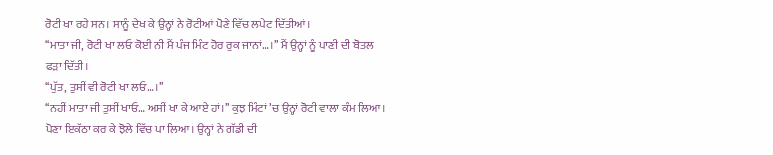ਰੋਟੀ ਖਾ ਰਹੇ ਸਨ। ਸਾਨੂੰ ਦੇਖ ਕੇ ਉਨ੍ਹਾਂ ਨੇ ਰੋਟੀਆਂ ਪੋਣੇ ਵਿੱਚ ਲਪੇਟ ਦਿੱਤੀਆਂ।
‘‘ਮਾਤਾ ਜੀ, ਰੋਟੀ ਖਾ ਲਓ ਕੋਈ ਨੀ ਮੈਂ ਪੰਜ ਮਿੰਟ ਹੋਰ ਰੁਕ ਜਾਨਾਂ…।’’ ਮੈਂ ਉਨ੍ਹਾਂ ਨੂੰ ਪਾਣੀ ਦੀ ਬੋਤਲ ਫੜਾ ਦਿੱਤੀ।
‘‘ਪੁੱਤ, ਤੁਸੀਂ ਵੀ ਰੋਟੀ ਖਾ ਲਓ…।’’
‘‘ਨਹੀਂ ਮਾਤਾ ਜੀ ਤੁਸੀਂ ਖਾਓ… ਅਸੀਂ ਖਾ ਕੇ ਆਏ ਹਾਂ।’’ ਕੁਝ ਮਿੰਟਾਂ ’ਚ ਉਨ੍ਹਾਂ ਰੋਟੀ ਵਾਲਾ ਕੰਮ ਲਿਆ। ਪੋਣਾ ਇਕੱਠਾ ਕਰ ਕੇ ਝੋਲੇ ਵਿੱਚ ਪਾ ਲਿਆ। ਉਨ੍ਹਾਂ ਨੇ ਗੱਡੀ ਦੀ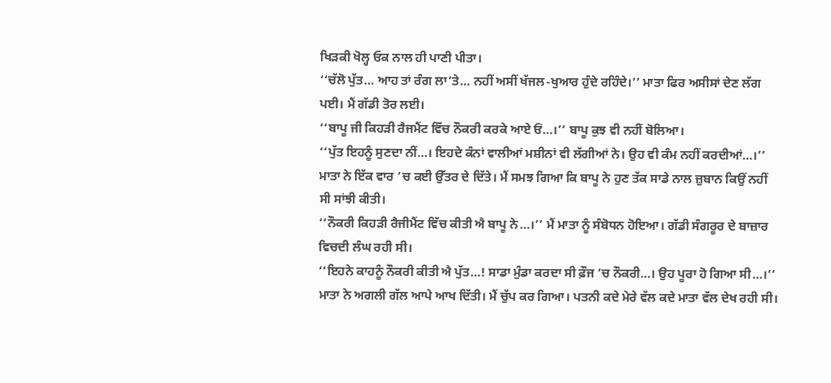ਖਿੜਕੀ ਖੋਲ੍ਹ ਓਕ ਨਾਲ ਹੀ ਪਾਣੀ ਪੀਤਾ।
‘‘ਚੱਲੋ ਪੁੱਤ… ਆਹ ਤਾਂ ਰੰਗ ਲਾ’ਤੇ… ਨਹੀਂ ਅਸੀਂ ਖੱਜਲ-ਖੁਆਰ ਹੁੰਦੇ ਰਹਿੰਦੇ।’’ ਮਾਤਾ ਫਿਰ ਅਸੀਸਾਂ ਦੇਣ ਲੱਗ ਪਈ। ਮੈਂ ਗੱਡੀ ਤੋਰ ਲਈ।
‘‘ਬਾਪੂ ਜੀ ਕਿਹੜੀ ਰੈਜਮੈਂਟ ਵਿੱਚ ਨੌਕਰੀ ਕਰਕੇ ਆਏ ਓਂ…।’’ ਬਾਪੂ ਕੁਝ ਵੀ ਨਹੀਂ ਬੋਲਿਆ।
‘‘ਪੁੱਤ ਇਹਨੂੰ ਸੁਣਦਾ ਨੀਂ…। ਇਹਦੇ ਕੰਨਾਂ ਵਾਲੀਆਂ ਮਸ਼ੀਨਾਂ ਵੀ ਲੱਗੀਆਂ ਨੇ। ਉਹ ਵੀ ਕੰਮ ਨਹੀਂ ਕਰਦੀਆਂ…।’’ ਮਾਤਾ ਨੇ ਇੱਕ ਵਾਰ ’ਚ ਕਈ ਉੱਤਰ ਦੇ ਦਿੱਤੇ। ਮੈਂ ਸਮਝ ਗਿਆ ਕਿ ਬਾਪੂ ਨੇ ਹੁਣ ਤੱਕ ਸਾਡੇ ਨਾਲ ਜ਼ੁਬਾਨ ਕਿਉਂ ਨਹੀਂ ਸੀ ਸਾਂਝੀ ਕੀਤੀ।
‘‘ਨੌਕਰੀ ਕਿਹੜੀ ਰੈਜੀਮੈਂਟ ਵਿੱਚ ਕੀਤੀ ਐ ਬਾਪੂ ਨੇ…।’’ ਮੈਂ ਮਾਤਾ ਨੂੰ ਸੰਬੋਧਨ ਹੋਇਆ। ਗੱਡੀ ਸੰਗਰੂਰ ਦੇ ਬਾਜ਼ਾਰ ਵਿਚਦੀ ਲੰਘ ਰਹੀ ਸੀ।
‘‘ਇਹਨੇ ਕਾਹਨੂੰ ਨੌਕਰੀ ਕੀਤੀ ਐ ਪੁੱਤ…! ਸਾਡਾ ਮੁੰਡਾ ਕਰਦਾ ਸੀ ਫ਼ੌਜ ’ਚ ਨੌਕਰੀ…। ਉਹ ਪੂਰਾ ਹੋ ਗਿਆ ਸੀ…।’’ ਮਾਤਾ ਨੇ ਅਗਲੀ ਗੱਲ ਆਪੇ ਆਖ ਦਿੱਤੀ। ਮੈਂ ਚੁੱਪ ਕਰ ਗਿਆ। ਪਤਨੀ ਕਦੇ ਮੇਰੇ ਵੱਲ ਕਦੇ ਮਾਤਾ ਵੱਲ ਦੇਖ ਰਹੀ ਸੀ।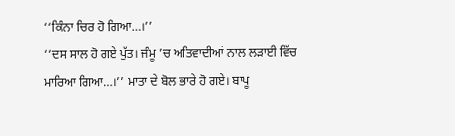‘‘ਕਿੰਨਾ ਚਿਰ ਹੋ ਗਿਆ…।’’
‘‘ਦਸ ਸਾਲ ਹੋ ਗਏ ਪੁੱਤ। ਜੰਮੂ ’ਚ ਅਤਿਵਾਦੀਆਂ ਨਾਲ ਲੜਾਈ ਵਿੱਚ ਮਾਰਿਆ ਗਿਆ…।’’ ਮਾਤਾ ਦੇ ਬੋਲ ਭਾਰੇ ਹੋ ਗਏ। ਬਾਪੂ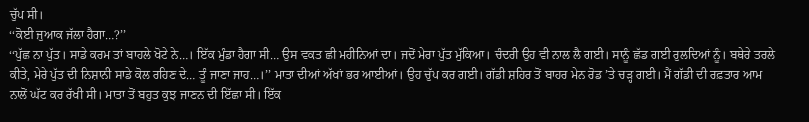ਚੁੱਪ ਸੀ।
‘‘ਕੋਈ ਜੁਆਕ ਜੱਲਾ ਹੈਗਾ…?’’
‘‘ਪੁੱਛ ਨਾ ਪੁੱਤ। ਸਾਡੇ ਕਰਮ ਤਾਂ ਬਾਹਲੇ ਖੋਟੇ ਨੇ…। ਇੱਕ ਮੁੰਡਾ ਹੈਗਾ ਸੀ… ਉਸ ਵਕਤ ਛੀ ਮਹੀਨਿਆਂ ਦਾ। ਜਦੋਂ ਮੇਰਾ ਪੁੱਤ ਮੁੱਕਿਆ। ਚੰਦਰੀ ਉਹ ਵੀ ਨਾਲ ਲੈ ਗਈ। ਸਾਨੂੰ ਛੱਡ ਗਈ ਰੁਲਦਿਆਂ ਨੂੰ। ਬਥੇਰੇ ਤਰਲੇ ਕੀਤੇ, ਮੇਰੇ ਪੁੱਤ ਦੀ ਨਿਸ਼ਾਨੀ ਸਾਡੇ ਕੋਲ ਰਹਿਣ ਦੇ… ਤੂੰ ਜਾਣਾ ਜਾਹ…।’’ ਮਾਤਾ ਦੀਆਂ ਅੱਖਾਂ ਭਰ ਆਈਆਂ। ਉਹ ਚੁੱਪ ਕਰ ਗਈ। ਗੱਡੀ ਸ਼ਹਿਰ ਤੋਂ ਬਾਹਰ ਮੇਨ ਰੋਡ ’ਤੇ ਚੜ੍ਹ ਗਈ। ਮੈਂ ਗੱਡੀ ਦੀ ਰਫ਼ਤਾਰ ਆਮ ਨਾਲੋਂ ਘੱਟ ਕਰ ਰੱਖੀ ਸੀ। ਮਾਤਾ ਤੋਂ ਬਹੁਤ ਕੁਝ ਜਾਣਨ ਦੀ ਇੱਛਾ ਸੀ। ਇੱਕ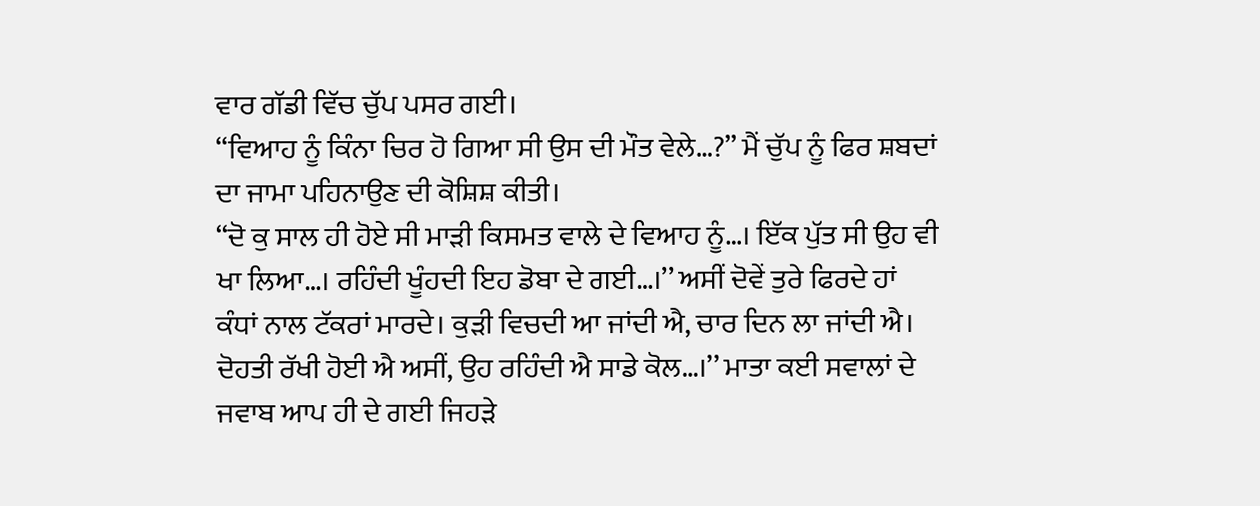ਵਾਰ ਗੱਡੀ ਵਿੱਚ ਚੁੱਪ ਪਸਰ ਗਈ।
‘‘ਵਿਆਹ ਨੂੰ ਕਿੰਨਾ ਚਿਰ ਹੋ ਗਿਆ ਸੀ ਉਸ ਦੀ ਮੌਤ ਵੇਲੇ…?’’ ਮੈਂ ਚੁੱਪ ਨੂੰ ਫਿਰ ਸ਼ਬਦਾਂ ਦਾ ਜਾਮਾ ਪਹਿਨਾਉਣ ਦੀ ਕੋਸ਼ਿਸ਼ ਕੀਤੀ।
‘‘ਦੋ ਕੁ ਸਾਲ ਹੀ ਹੋਏ ਸੀ ਮਾੜੀ ਕਿਸਮਤ ਵਾਲੇ ਦੇ ਵਿਆਹ ਨੂੰ…। ਇੱਕ ਪੁੱਤ ਸੀ ਉਹ ਵੀ ਖਾ ਲਿਆ…। ਰਹਿੰਦੀ ਖੂੰਹਦੀ ਇਹ ਡੋਬਾ ਦੇ ਗਈ…।’’ ਅਸੀਂ ਦੋਵੇਂ ਤੁਰੇ ਫਿਰਦੇ ਹਾਂ ਕੰਧਾਂ ਨਾਲ ਟੱਕਰਾਂ ਮਾਰਦੇ। ਕੁੜੀ ਵਿਚਦੀ ਆ ਜਾਂਦੀ ਐ, ਚਾਰ ਦਿਨ ਲਾ ਜਾਂਦੀ ਐ। ਦੋਹਤੀ ਰੱਖੀ ਹੋਈ ਐ ਅਸੀਂ, ਉਹ ਰਹਿੰਦੀ ਐ ਸਾਡੇ ਕੋਲ…।’’ ਮਾਤਾ ਕਈ ਸਵਾਲਾਂ ਦੇ ਜਵਾਬ ਆਪ ਹੀ ਦੇ ਗਈ ਜਿਹੜੇ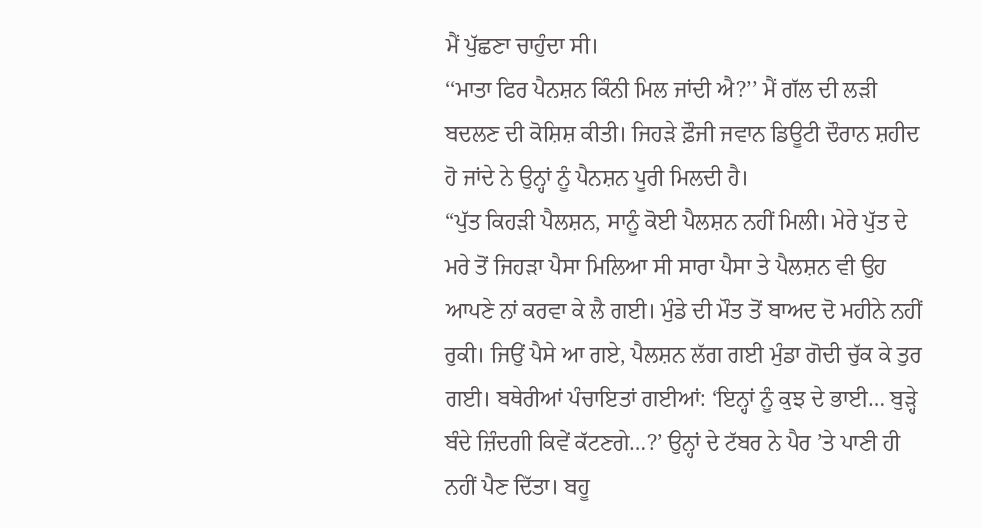ਮੈਂ ਪੁੱਛਣਾ ਚਾਹੁੰਦਾ ਸੀ।
‘‘ਮਾਤਾ ਫਿਰ ਪੈਨਸ਼ਨ ਕਿੰਨੀ ਮਿਲ ਜਾਂਦੀ ਐ?’’ ਮੈਂ ਗੱਲ ਦੀ ਲੜੀ ਬਦਲਣ ਦੀ ਕੋਸ਼ਿਸ਼ ਕੀਤੀ। ਜਿਹੜੇ ਫ਼ੌਜੀ ਜਵਾਨ ਡਿਊਟੀ ਦੌਰਾਨ ਸ਼ਹੀਦ ਹੋ ਜਾਂਦੇ ਨੇ ਉਨ੍ਹਾਂ ਨੂੰ ਪੈਨਸ਼ਨ ਪੂਰੀ ਮਿਲਦੀ ਹੈ।
“ਪੁੱਤ ਕਿਹੜੀ ਪੈਲਸ਼ਨ, ਸਾਨੂੰ ਕੋਈ ਪੈਲਸ਼ਨ ਨਹੀਂ ਮਿਲੀ। ਮੇਰੇ ਪੁੱਤ ਦੇ ਮਰੇ ਤੋਂ ਜਿਹੜਾ ਪੈਸਾ ਮਿਲਿਆ ਸੀ ਸਾਰਾ ਪੈਸਾ ਤੇ ਪੈਲਸ਼ਨ ਵੀ ਉਹ ਆਪਣੇ ਨਾਂ ਕਰਵਾ ਕੇ ਲੈ ਗਈ। ਮੁੰਡੇ ਦੀ ਮੌਤ ਤੋਂ ਬਾਅਦ ਦੋ ਮਹੀਨੇ ਨਹੀਂ ਰੁਕੀ। ਜਿਉਂ ਪੈਸੇ ਆ ਗਏ, ਪੈਲਸ਼ਨ ਲੱਗ ਗਈ ਮੁੰਡਾ ਗੋਦੀ ਚੁੱਕ ਕੇ ਤੁਰ ਗਈ। ਬਥੇਰੀਆਂ ਪੰਚਾਇਤਾਂ ਗਈਆਂ: ‘ਇਨ੍ਹਾਂ ਨੂੰ ਕੁਝ ਦੇ ਭਾਈ… ਬੁੜ੍ਹੇ ਬੰਦੇ ਜ਼ਿੰਦਗੀ ਕਿਵੇਂ ਕੱਟਣਗੇ…?’ ਉਨ੍ਹਾਂ ਦੇ ਟੱਬਰ ਨੇ ਪੈਰ ’ਤੇ ਪਾਣੀ ਹੀ ਨਹੀਂ ਪੈਣ ਦਿੱਤਾ। ਬਹੂ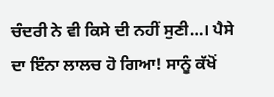ਚੰਦਰੀ ਨੇ ਵੀ ਕਿਸੇ ਦੀ ਨਹੀਂ ਸੁਣੀ…। ਪੈਸੇ ਦਾ ਇੰਨਾ ਲਾਲਚ ਹੋ ਗਿਆ! ਸਾਨੂੰ ਕੱਖੋਂ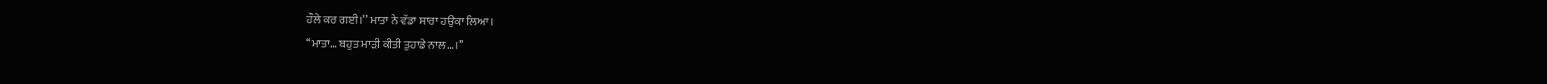ਹੌਲੇ ਕਰ ਗਈ।’’ ਮਾਤਾ ਨੇ ਵੱਡਾ ਸਾਰਾ ਹਉਕਾ ਲਿਆ।
‘‘ਮਾਤਾ… ਬਹੁਤ ਮਾੜੀ ਕੀਤੀ ਤੁਹਾਡੇ ਨਾਲ…।’’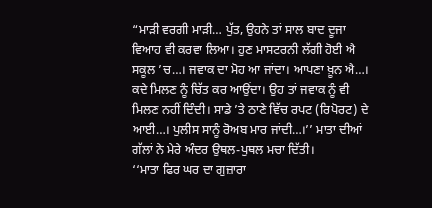“ਮਾੜੀ ਵਰਗੀ ਮਾੜੀ… ਪੁੱਤ, ਉਹਨੇ ਤਾਂ ਸਾਲ ਬਾਦ ਦੂਜਾ ਵਿਆਹ ਵੀ ਕਰਵਾ ਲਿਆ। ਹੁਣ ਮਾਸਟਰਨੀ ਲੱਗੀ ਹੋਈ ਐ ਸਕੂਲ ’ਚ…। ਜਵਾਕ ਦਾ ਮੋਹ ਆ ਜਾਂਦਾ। ਆਪਣਾ ਖ਼ੂਨ ਐ…। ਕਦੇ ਮਿਲਣ ਨੂੰ ਚਿੱਤ ਕਰ ਆਉਂਦਾ। ਉਹ ਤਾਂ ਜਵਾਕ ਨੂੰ ਵੀ ਮਿਲਣ ਨਹੀਂ ਦਿੰਦੀ। ਸਾਡੇ ’ਤੇ ਠਾਣੇ ਵਿੱਚ ਰਪਟ (ਰਿਪੋਰਟ) ਦੇ ਆਈ…। ਪੁਲੀਸ ਸਾਨੂੰ ਰੋਅਬ ਮਾਰ ਜਾਂਦੀ…।’’ ਮਾਤਾ ਦੀਆਂ ਗੱਲਾਂ ਨੇ ਮੇਰੇ ਅੰਦਰ ਉਥਲ-ਪੁਥਲ ਮਚਾ ਦਿੱਤੀ।
‘‘ਮਾਤਾ ਫਿਰ ਘਰ ਦਾ ਗੁਜ਼ਾਰਾ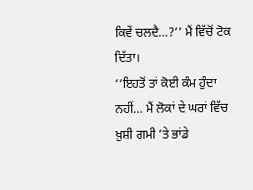ਕਿਵੇਂ ਚਲਦੈ…?’’ ਮੈਂ ਵਿੱਚੋਂ ਟੋਕ ਦਿੱਤਾ।
‘‘ਇਹਤੋਂ ਤਾਂ ਕੋਈ ਕੰਮ ਹੁੰਦਾ ਨਹੀਂ… ਮੈਂ ਲੋਕਾਂ ਦੇ ਘਰਾਂ ਵਿੱਚ ਖ਼ੁਸ਼ੀ ਗਮੀ ’ਤੇ ਭਾਂਡੇ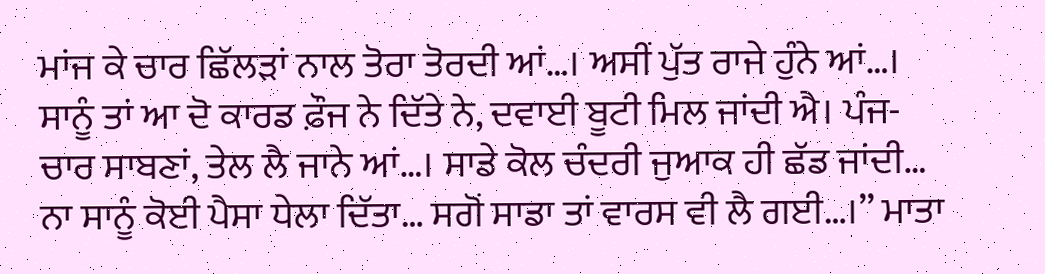ਮਾਂਜ ਕੇ ਚਾਰ ਛਿੱਲੜਾਂ ਨਾਲ ਤੋਰਾ ਤੋਰਦੀ ਆਂ…। ਅਸੀਂ ਪੁੱਤ ਰਾਜੇ ਹੁੰਨੇ ਆਂ…। ਸਾਨੂੰ ਤਾਂ ਆ ਦੋ ਕਾਰਡ ਫ਼ੌਜ ਨੇ ਦਿੱਤੇ ਨੇ, ਦਵਾਈ ਬੂਟੀ ਮਿਲ ਜਾਂਦੀ ਐ। ਪੰਜ-ਚਾਰ ਸਾਬਣਾਂ, ਤੇਲ ਲੈ ਜਾਨੇ ਆਂ…। ਸਾਡੇ ਕੋਲ ਚੰਦਰੀ ਜੁਆਕ ਹੀ ਛੱਡ ਜਾਂਦੀ… ਨਾ ਸਾਨੂੰ ਕੋਈ ਪੈਸਾ ਧੇਲਾ ਦਿੱਤਾ… ਸਗੋਂ ਸਾਡਾ ਤਾਂ ਵਾਰਸ ਵੀ ਲੈ ਗਈ…।’’ ਮਾਤਾ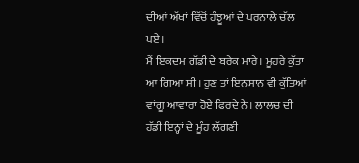ਦੀਆਂ ਅੱਖਾਂ ਵਿੱਚੋਂ ਹੰਝੂਆਂ ਦੇ ਪਰਨਾਲੇ ਚੱਲ ਪਏ।
ਮੈਂ ਇਕਦਮ ਗੱਡੀ ਦੇ ਬਰੇਕ ਮਾਰੇ। ਮੂਹਰੇ ਕੁੱਤਾ ਆ ਗਿਆ ਸੀ। ਹੁਣ ਤਾਂ ਇਨਸਾਨ ਵੀ ਕੁੱਤਿਆਂ ਵਾਂਗੂ ਆਵਾਰਾ ਹੋਏ ਫਿਰਦੇ ਨੇ। ਲਾਲਚ ਦੀ ਹੱਡੀ ਇਨ੍ਹਾਂ ਦੇ ਮੂੰਹ ਲੱਗਣੀ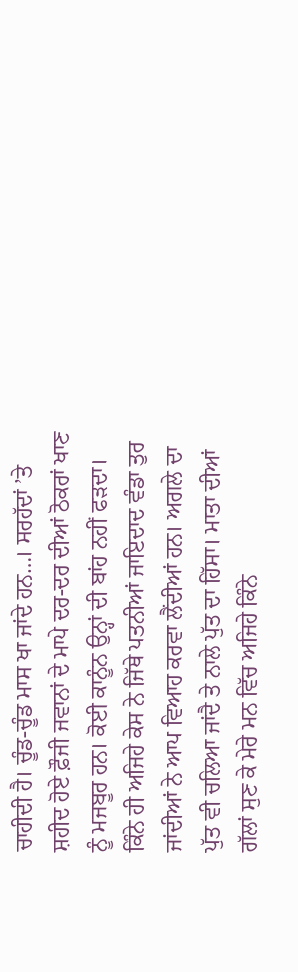ਚਾਹੀਦੀ ਹੈ। ਚੂੰਡ-ਚੂੰਡ ਮਾਸ ਖਾ ਜਾਂਦੇ ਹਨ…। ਸਰਹੱਦਾਂ ’ਤੇ ਸ਼ਹੀਦ ਹੋਏ ਫ਼ੌਜੀ ਜਵਾਨਾਂ ਦੇ ਮਾਪੇ ਦਰ-ਦਰ ਦੀਆਂ ਠੋਕਰਾਂ ਖਾਣ ਨੂੰ ਮਜਬੂਰ ਹਨ। ਕੋਈ ਕਾਨੂੰਨ ਉਨ੍ਹਾਂ ਦੀ ਬਾਂਹ ਨਹੀਂ ਫੜਦਾ। ਕਿੰਨੇ ਹੀ ਅਜਿਹੇ ਕੇਸ ਨੇ ਜਿੱਥੇ ਪਤਨੀਆਂ ਜਾਇਦਾਦ ਵੰਡਾ ਤੁਰ ਜਾਂਦੀਆਂ ਨੇ ਆਪ ਵਿਆਹ ਕਰਵਾ ਲੈਂਦੀਆਂ ਹਨ। ਅਗਲੇ ਦਾ ਪੁੱਤ ਵੀ ਚਲਿਆ ਜਾਂਦੈ ਤੇ ਨਾਲੇ ਪੁੱਤ ਦਾ ਹਿੱਸਾ। ਮਾਤਾ ਦੀਆਂ ਗੱਲਾਂ ਸੁਣ ਕੇ ਮੇਰੇ ਮਨ ਵਿੱਚ ਅਜਿਹੇ ਕਿੰਨੇ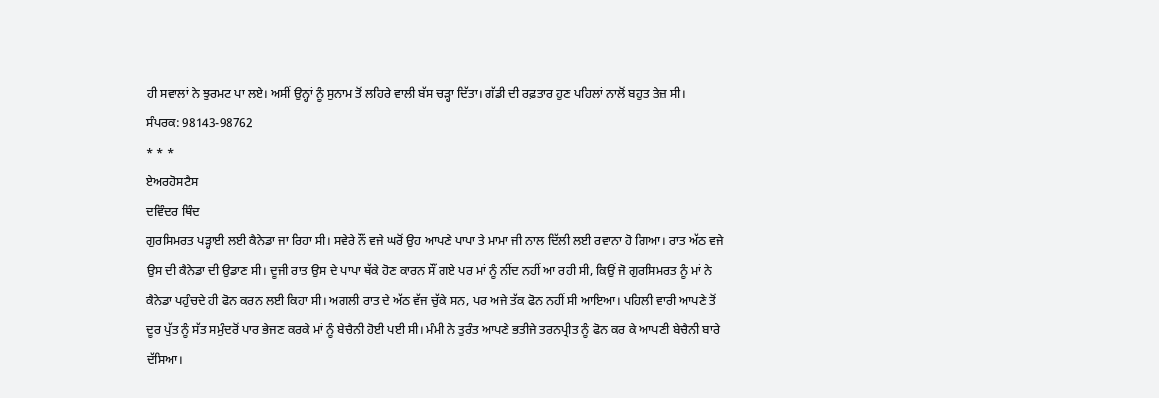ਹੀ ਸਵਾਲਾਂ ਨੇ ਝੁਰਮਟ ਪਾ ਲਏ। ਅਸੀਂ ਉਨ੍ਹਾਂ ਨੂੰ ਸੁਨਾਮ ਤੋਂ ਲਹਿਰੇ ਵਾਲੀ ਬੱਸ ਚੜ੍ਹਾ ਦਿੱਤਾ। ਗੱਡੀ ਦੀ ਰਫ਼ਤਾਰ ਹੁਣ ਪਹਿਲਾਂ ਨਾਲੋਂ ਬਹੁਤ ਤੇਜ਼ ਸੀ।
ਸੰਪਰਕ: 98143-98762
* * *
ਏਅਰਹੋਸਟੈਸ
ਦਵਿੰਦਰ ਥਿੰਦ
ਗੁਰਸਿਮਰਤ ਪੜ੍ਹਾਈ ਲਈ ਕੈਨੇਡਾ ਜਾ ਰਿਹਾ ਸੀ। ਸਵੇਰੇ ਨੌਂ ਵਜੇ ਘਰੋਂ ਉਹ ਆਪਣੇ ਪਾਪਾ ਤੇ ਮਾਮਾ ਜੀ ਨਾਲ ਦਿੱਲੀ ਲਈ ਰਵਾਨਾ ਹੋ ਗਿਆ। ਰਾਤ ਅੱਠ ਵਜੇ ਉਸ ਦੀ ਕੈਨੇਡਾ ਦੀ ਉਡਾਣ ਸੀ। ਦੂਜੀ ਰਾਤ ਉਸ ਦੇ ਪਾਪਾ ਥੱਕੇ ਹੋਣ ਕਾਰਨ ਸੌਂ ਗਏ ਪਰ ਮਾਂ ਨੂੰ ਨੀਂਦ ਨਹੀਂ ਆ ਰਹੀ ਸੀ, ਕਿਉਂ ਜੋ ਗੁਰਸਿਮਰਤ ਨੂੰ ਮਾਂ ਨੇ ਕੈਨੇਡਾ ਪਹੁੰਚਦੇ ਹੀ ਫੋਨ ਕਰਨ ਲਈ ਕਿਹਾ ਸੀ। ਅਗਲੀ ਰਾਤ ਦੇ ਅੱਠ ਵੱਜ ਚੁੱਕੇ ਸਨ, ਪਰ ਅਜੇ ਤੱਕ ਫੋਨ ਨਹੀਂ ਸੀ ਆਇਆ। ਪਹਿਲੀ ਵਾਰੀ ਆਪਣੇ ਤੋਂ ਦੂਰ ਪੁੱਤ ਨੂੰ ਸੱਤ ਸਮੁੰਦਰੋਂ ਪਾਰ ਭੇਜਣ ਕਰਕੇ ਮਾਂ ਨੂੰ ਬੇਚੈਨੀ ਹੋਈ ਪਈ ਸੀ। ਮੰਮੀ ਨੇ ਤੁਰੰਤ ਆਪਣੇ ਭਤੀਜੇ ਤਰਨਪ੍ਰੀਤ ਨੂੰ ਫੋਨ ਕਰ ਕੇ ਆਪਣੀ ਬੇਚੈਨੀ ਬਾਰੇ ਦੱਸਿਆ।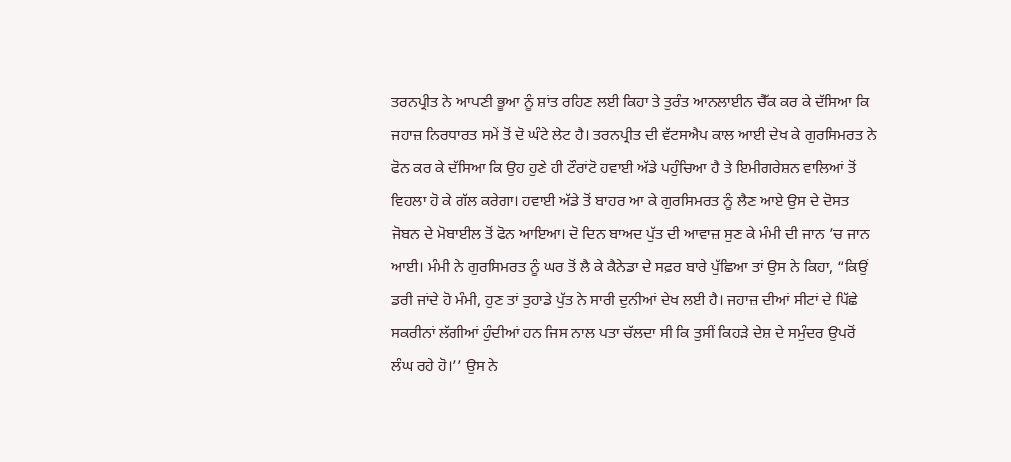ਤਰਨਪ੍ਰੀਤ ਨੇ ਆਪਣੀ ਭੂਆ ਨੂੰ ਸ਼ਾਂਤ ਰਹਿਣ ਲਈ ਕਿਹਾ ਤੇ ਤੁਰੰਤ ਆਨਲਾਈਨ ਚੈੱਕ ਕਰ ਕੇ ਦੱਸਿਆ ਕਿ ਜਹਾਜ਼ ਨਿਰਧਾਰਤ ਸਮੇਂ ਤੋਂ ਦੋ ਘੰਟੇ ਲੇਟ ਹੈ। ਤਰਨਪ੍ਰੀਤ ਦੀ ਵੱਟਸਐਪ ਕਾਲ ਆਈ ਦੇਖ ਕੇ ਗੁਰਸਿਮਰਤ ਨੇ ਫੋਨ ਕਰ ਕੇ ਦੱਸਿਆ ਕਿ ਉਹ ਹੁਣੇ ਹੀ ਟੌਰਾਂਟੋ ਹਵਾਈ ਅੱਡੇ ਪਹੁੰਚਿਆ ਹੈ ਤੇ ਇਮੀਗਰੇਸ਼ਨ ਵਾਲਿਆਂ ਤੋਂ ਵਿਹਲਾ ਹੋ ਕੇ ਗੱਲ ਕਰੇਗਾ। ਹਵਾਈ ਅੱਡੇ ਤੋਂ ਬਾਹਰ ਆ ਕੇ ਗੁਰਸਿਮਰਤ ਨੂੰ ਲੈਣ ਆਏ ਉਸ ਦੇ ਦੋਸਤ ਜੋਬਨ ਦੇ ਮੋਬਾਈਲ ਤੋਂ ਫੋਨ ਆਇਆ। ਦੋ ਦਿਨ ਬਾਅਦ ਪੁੱਤ ਦੀ ਆਵਾਜ਼ ਸੁਣ ਕੇ ਮੰਮੀ ਦੀ ਜਾਨ ’ਚ ਜਾਨ ਆਈ। ਮੰਮੀ ਨੇ ਗੁਰਸਿਮਰਤ ਨੂੰ ਘਰ ਤੋਂ ਲੈ ਕੇ ਕੈਨੇਡਾ ਦੇ ਸਫ਼ਰ ਬਾਰੇ ਪੁੱਛਿਆ ਤਾਂ ਉਸ ਨੇ ਕਿਹਾ, “ਕਿਉਂ ਡਰੀ ਜਾਂਦੇ ਹੋ ਮੰਮੀ, ਹੁਣ ਤਾਂ ਤੁਹਾਡੇ ਪੁੱਤ ਨੇ ਸਾਰੀ ਦੁਨੀਆਂ ਦੇਖ ਲਈ ਹੈ। ਜਹਾਜ਼ ਦੀਆਂ ਸੀਟਾਂ ਦੇ ਪਿੱਛੇ ਸਕਰੀਨਾਂ ਲੱਗੀਆਂ ਹੁੰਦੀਆਂ ਹਨ ਜਿਸ ਨਾਲ ਪਤਾ ਚੱਲਦਾ ਸੀ ਕਿ ਤੁਸੀਂ ਕਿਹੜੇ ਦੇਸ਼ ਦੇ ਸਮੁੰਦਰ ਉਪਰੋਂ ਲੰਘ ਰਹੇ ਹੋ।’’ ਉਸ ਨੇ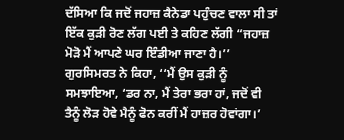ਦੱਸਿਆ ਕਿ ਜਦੋਂ ਜਹਾਜ਼ ਕੈਨੇਡਾ ਪਹੁੰਚਣ ਵਾਲਾ ਸੀ ਤਾਂ ਇੱਕ ਕੁੜੀ ਰੋਣ ਲੱਗ ਪਈ ਤੇ ਕਹਿਣ ਲੱਗੀ “ਜਹਾਜ਼ ਮੋੜੋ ਮੈਂ ਆਪਣੇ ਘਰ ਇੰਡੀਆ ਜਾਣਾ ਹੈ।’’ ਗੁਰਸਿਮਰਤ ਨੇ ਕਿਹਾ, ‘‘ਮੈਂ ਉਸ ਕੁੜੀ ਨੂੰ ਸਮਝਾਇਆ, ‘ਡਰ ਨਾ, ਮੈਂ ਤੇਰਾ ਭਰਾ ਹਾਂ, ਜਦੋਂ ਵੀ ਤੈਨੂੰ ਲੋੜ ਹੋਵੇ ਮੈਨੂੰ ਫੋਨ ਕਰੀਂ ਮੈਂ ਹਾਜ਼ਰ ਹੋਵਾਂਗਾ।’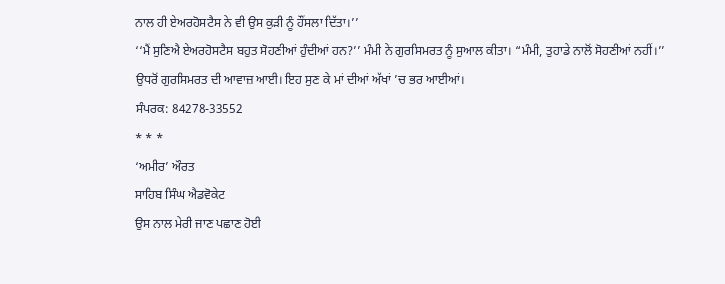ਨਾਲ ਹੀ ਏਅਰਹੋਸਟੈਸ ਨੇ ਵੀ ਉਸ ਕੁੜੀ ਨੂੰ ਹੌਂਸਲਾ ਦਿੱਤਾ।’’
‘‘ਮੈਂ ਸੁਣਿਐ ਏਅਰਹੋਸਟੈਸ ਬਹੁਤ ਸੋਹਣੀਆਂ ਹੁੰਦੀਆਂ ਹਨ?’’ ਮੰਮੀ ਨੇ ਗੁਰਸਿਮਰਤ ਨੂੰ ਸੁਆਲ ਕੀਤਾ। “ਮੰਮੀ, ਤੁਹਾਡੇ ਨਾਲੋਂ ਸੋਹਣੀਆਂ ਨਹੀਂ।’’ ਉਧਰੋਂ ਗੁਰਸਿਮਰਤ ਦੀ ਆਵਾਜ਼ ਆਈ। ਇਹ ਸੁਣ ਕੇ ਮਾਂ ਦੀਆਂ ਅੱਖਾਂ ’ਚ ਭਰ ਆਈਆਂ।
ਸੰਪਰਕ: 84278-33552
* * *
‘ਅਮੀਰ’ ਔਰਤ
ਸਾਹਿਬ ਸਿੰਘ ਐਡਵੋਕੇਟ
ਉਸ ਨਾਲ ਮੇਰੀ ਜਾਣ ਪਛਾਣ ਹੋਈ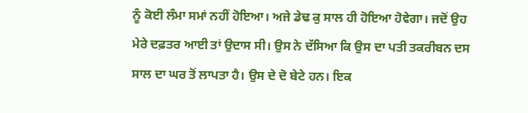ਨੂੰ ਕੋਈ ਲੰਮਾ ਸਮਾਂ ਨਹੀਂ ਹੋਇਆ। ਅਜੇ ਡੇਢ ਕੁ ਸਾਲ ਹੀ ਹੋਇਆ ਹੋਵੇਗਾ। ਜਦੋਂ ਉਹ ਮੇਰੇ ਦਫ਼ਤਰ ਆਈ ਤਾਂ ਉਦਾਸ ਸੀ। ਉਸ ਨੇ ਦੱਸਿਆ ਕਿ ਉਸ ਦਾ ਪਤੀ ਤਕਰੀਬਨ ਦਸ ਸਾਲ ਦਾ ਘਰ ਤੋਂ ਲਾਪਤਾ ਹੈ। ਉਸ ਦੇ ਦੋ ਬੇਟੇ ਹਨ। ਇਕ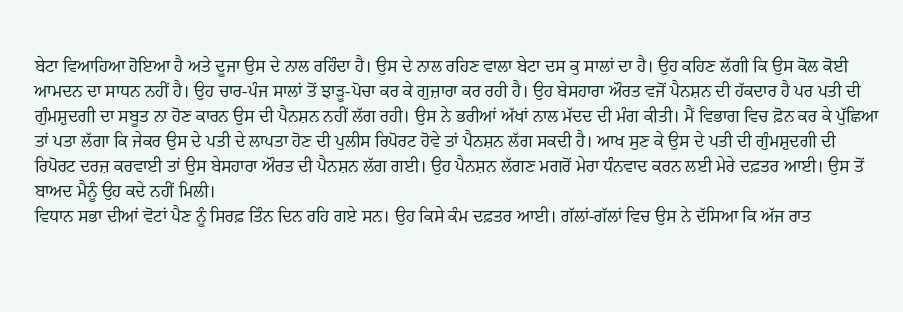ਬੇਟਾ ਵਿਆਹਿਆ ਹੋਇਆ ਹੈ ਅਤੇ ਦੂਜਾ ਉਸ ਦੇ ਨਾਲ ਰਹਿੰਦਾ ਹੈ। ਉਸ ਦੇ ਨਾਲ ਰਹਿਣ ਵਾਲਾ ਬੇਟਾ ਦਸ ਕੁ ਸਾਲਾਂ ਦਾ ਹੈ। ਉਹ ਕਹਿਣ ਲੱਗੀ ਕਿ ਉਸ ਕੋਲ ਕੋਈ ਆਮਦਨ ਦਾ ਸਾਧਨ ਨਹੀਂ ਹੈ। ਉਹ ਚਾਰ-ਪੰਜ ਸਾਲਾਂ ਤੋਂ ਝਾੜੂ-ਪੋਚਾ ਕਰ ਕੇ ਗੁਜ਼ਾਰਾ ਕਰ ਰਹੀ ਹੈ। ਉਹ ਬੇਸਹਾਰਾ ਔਰਤ ਵਜੋਂ ਪੈਨਸ਼ਨ ਦੀ ਹੱਕਦਾਰ ਹੈ ਪਰ ਪਤੀ ਦੀ ਗੁੰਮਸ਼ੁਦਗੀ ਦਾ ਸਬੂਤ ਨਾ ਹੋਣ ਕਾਰਨ ਉਸ ਦੀ ਪੈਨਸ਼ਨ ਨਹੀਂ ਲੱਗ ਰਹੀ। ਉਸ ਨੇ ਭਰੀਆਂ ਅੱਖਾਂ ਨਾਲ ਮੱਦਦ ਦੀ ਮੰਗ ਕੀਤੀ। ਮੈਂ ਵਿਭਾਗ ਵਿਚ ਫ਼ੋਨ ਕਰ ਕੇ ਪੁੱਛਿਆ ਤਾਂ ਪਤਾ ਲੱਗਾ ਕਿ ਜੇਕਰ ਉਸ ਦੇ ਪਤੀ ਦੇ ਲਾਪਤਾ ਹੋਣ ਦੀ ਪੁਲੀਸ ਰਿਪੋਰਟ ਹੋਵੇ ਤਾਂ ਪੈਨਸ਼ਨ ਲੱਗ ਸਕਦੀ ਹੈ। ਆਖ ਸੁਣ ਕੇ ਉਸ ਦੇ ਪਤੀ ਦੀ ਗੁੰਮਸ਼ੁਦਗੀ ਦੀ ਰਿਪੋਰਟ ਦਰਜ਼ ਕਰਵਾਈ ਤਾਂ ਉਸ ਬੇਸਹਾਰਾ ਔਰਤ ਦੀ ਪੈਨਸ਼ਨ ਲੱਗ ਗਈ। ਉਹ ਪੈਨਸ਼ਨ ਲੱਗਣ ਮਗਰੋਂ ਮੇਰਾ ਧੰਨਵਾਦ ਕਰਨ ਲਈ ਮੇਰੇ ਦਫ਼ਤਰ ਆਈ। ਉਸ ਤੋਂ ਬਾਅਦ ਮੈਨੂੰ ਉਹ ਕਦੇ ਨਹੀਂ ਮਿਲੀ।
ਵਿਧਾਨ ਸਭਾ ਦੀਆਂ ਵੋਟਾਂ ਪੈਣ ਨੂੰ ਸਿਰਫ਼ ਤਿੰਨ ਦਿਨ ਰਹਿ ਗਏ ਸਨ। ਉਹ ਕਿਸੇ ਕੰਮ ਦਫ਼ਤਰ ਆਈ। ਗੱਲਾਂ-ਗੱਲਾਂ ਵਿਚ ਉਸ ਨੇ ਦੱਸਿਆ ਕਿ ਅੱਜ ਰਾਤ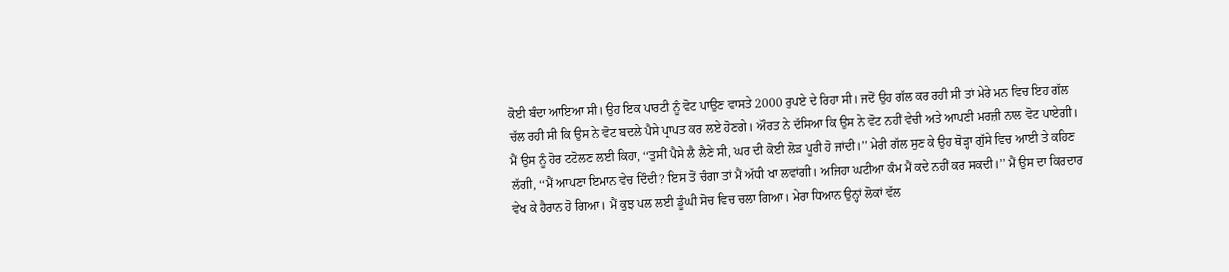ਕੋਈ ਬੰਦਾ ਆਇਆ ਸੀ। ਉਹ ਇਕ ਪਾਰਟੀ ਨੂੰ ਵੋਟ ਪਾਉਣ ਵਾਸਤੇ 2000 ਰੁਪਏ ਦੇ ਰਿਹਾ ਸੀ। ਜਦੋਂ ਉਹ ਗੱਲ ਕਰ ਰਹੀ ਸੀ ਤਾਂ ਮੇਰੇ ਮਨ ਵਿਚ ਇਹ ਗੱਲ ਚੱਲ ਰਹੀ ਸੀ ਕਿ ਉਸ ਨੇ ਵੋਟ ਬਦਲੇ ਪੈਸੇ ਪ੍ਰਾਪਤ ਕਰ ਲਏ ਹੋਣਗੇ। ਔਰਤ ਨੇ ਦੱਸਿਆ ਕਿ ਉਸ ਨੇ ਵੋਟ ਨਹੀਂ ਵੇਚੀ ਅਤੇ ਆਪਣੀ ਮਰਜ਼ੀ ਨਾਲ ਵੋਟ ਪਾਏਗੀ। ਮੈਂ ਉਸ ਨੂੰ ਹੋਰ ਟਟੋਲਣ ਲਈ ਕਿਹਾ, ‘‘ਤੁਸੀਂ ਪੈਸੇ ਲੈ ਲੈਣੇ ਸੀ, ਘਰ ਦੀ ਕੋਈ ਲੋੜ ਪੂਰੀ ਹੋ ਜਾਂਦੀ।’’ ਮੇਰੀ ਗੱਲ ਸੁਣ ਕੇ ਉਹ ਥੋੜ੍ਹਾ ਗੁੱਸੇ ਵਿਚ ਆਈ ਤੇ ਕਹਿਣ ਲੱਗੀ, ‘‘ਮੈਂ ਆਪਣਾ ਇਮਾਨ ਵੇਚ ਦਿੰਦੀ? ਇਸ ਤੋਂ ਚੰਗਾ ਤਾਂ ਮੈਂ ਅੱਧੀ ਖਾ ਲਵਾਂਗੀ। ਅਜਿਹਾ ਘਟੀਆ ਕੰਮ ਮੈਂ ਕਦੇ ਨਹੀਂ ਕਰ ਸਕਦੀ।’’ ਮੈਂ ਉਸ ਦਾ ਕਿਰਦਾਰ ਵੇਖ ਕੇ ਹੈਰਾਨ ਹੋ ਗਿਆ। ਮੈਂ ਕੁਝ ਪਲ ਲਈ ਡੂੰਘੀ ਸੋਚ ਵਿਚ ਚਲਾ ਗਿਆ। ਮੇਰਾ ਧਿਆਨ ਉਨ੍ਹਾਂ ਲੋਕਾਂ ਵੱਲ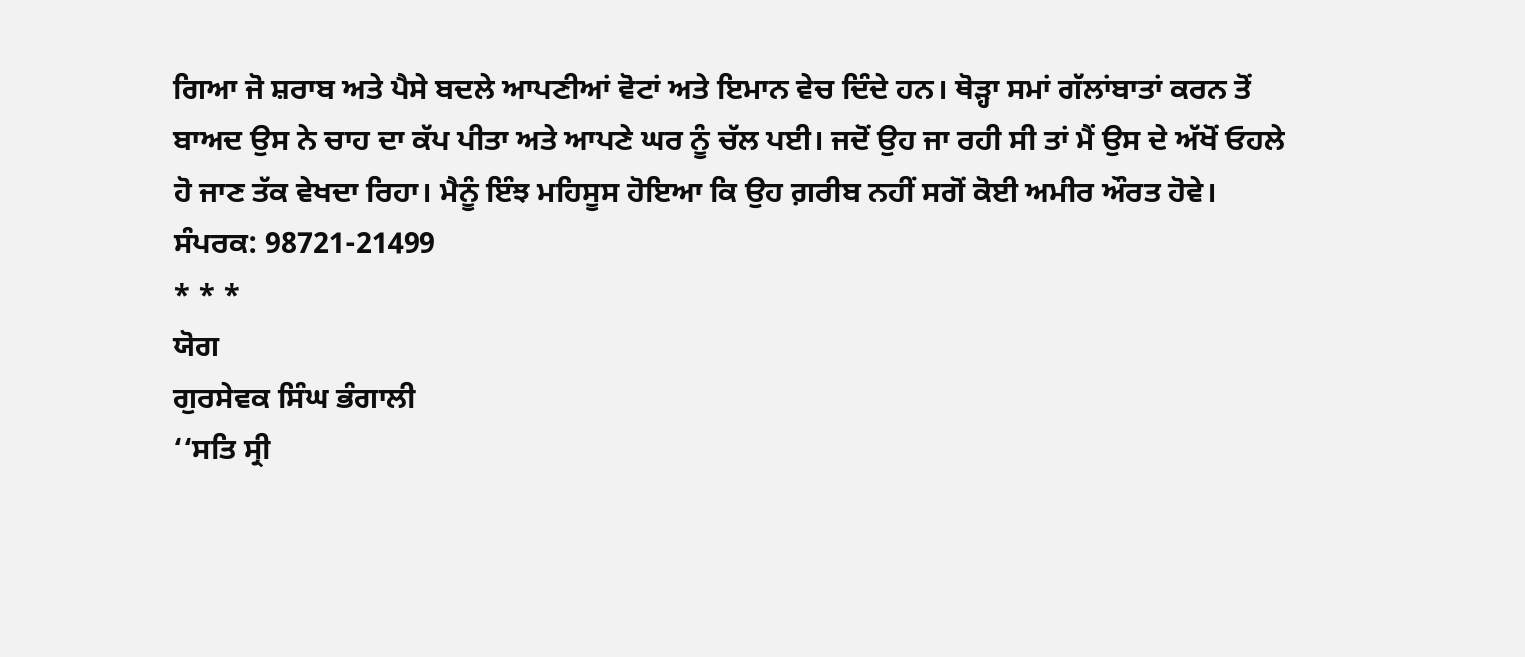ਗਿਆ ਜੋ ਸ਼ਰਾਬ ਅਤੇ ਪੈਸੇ ਬਦਲੇ ਆਪਣੀਆਂ ਵੋਟਾਂ ਅਤੇ ਇਮਾਨ ਵੇਚ ਦਿੰਦੇ ਹਨ। ਥੋੜ੍ਹਾ ਸਮਾਂ ਗੱਲਾਂਬਾਤਾਂ ਕਰਨ ਤੋਂ ਬਾਅਦ ਉਸ ਨੇ ਚਾਹ ਦਾ ਕੱਪ ਪੀਤਾ ਅਤੇ ਆਪਣੇ ਘਰ ਨੂੰ ਚੱਲ ਪਈ। ਜਦੋਂ ਉਹ ਜਾ ਰਹੀ ਸੀ ਤਾਂ ਮੈਂ ਉਸ ਦੇ ਅੱਖੋਂ ਓਹਲੇ ਹੋ ਜਾਣ ਤੱਕ ਵੇਖਦਾ ਰਿਹਾ। ਮੈਨੂੰ ਇੰਝ ਮਹਿਸੂਸ ਹੋਇਆ ਕਿ ਉਹ ਗ਼ਰੀਬ ਨਹੀਂ ਸਗੋਂ ਕੋਈ ਅਮੀਰ ਔਰਤ ਹੋਵੇ।
ਸੰਪਰਕ: 98721-21499
* * *
ਯੋਗ
ਗੁਰਸੇਵਕ ਸਿੰਘ ਭੰਗਾਲੀ
‘‘ਸਤਿ ਸ੍ਰੀ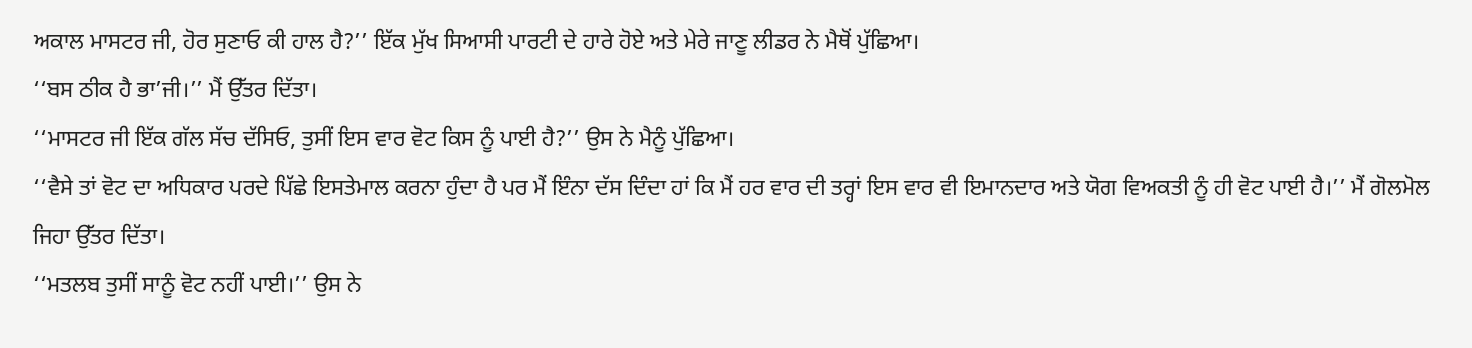ਅਕਾਲ ਮਾਸਟਰ ਜੀ, ਹੋਰ ਸੁਣਾਓ ਕੀ ਹਾਲ ਹੈ?’’ ਇੱਕ ਮੁੱਖ ਸਿਆਸੀ ਪਾਰਟੀ ਦੇ ਹਾਰੇ ਹੋਏ ਅਤੇ ਮੇਰੇ ਜਾਣੂ ਲੀਡਰ ਨੇ ਮੈਥੋਂ ਪੁੱਛਿਆ।
‘‘ਬਸ ਠੀਕ ਹੈ ਭਾ’ਜੀ।’’ ਮੈਂ ਉੱਤਰ ਦਿੱਤਾ।
‘‘ਮਾਸਟਰ ਜੀ ਇੱਕ ਗੱਲ ਸੱਚ ਦੱਸਿਓ, ਤੁਸੀਂ ਇਸ ਵਾਰ ਵੋਟ ਕਿਸ ਨੂੰ ਪਾਈ ਹੈ?’’ ਉਸ ਨੇ ਮੈਨੂੰ ਪੁੱਛਿਆ।
‘‘ਵੈਸੇ ਤਾਂ ਵੋਟ ਦਾ ਅਧਿਕਾਰ ਪਰਦੇ ਪਿੱਛੇ ਇਸਤੇਮਾਲ ਕਰਨਾ ਹੁੰਦਾ ਹੈ ਪਰ ਮੈਂ ਇੰਨਾ ਦੱਸ ਦਿੰਦਾ ਹਾਂ ਕਿ ਮੈਂ ਹਰ ਵਾਰ ਦੀ ਤਰ੍ਹਾਂ ਇਸ ਵਾਰ ਵੀ ਇਮਾਨਦਾਰ ਅਤੇ ਯੋਗ ਵਿਅਕਤੀ ਨੂੰ ਹੀ ਵੋਟ ਪਾਈ ਹੈ।’’ ਮੈਂ ਗੋਲਮੋਲ ਜਿਹਾ ਉੱਤਰ ਦਿੱਤਾ।
‘‘ਮਤਲਬ ਤੁਸੀਂ ਸਾਨੂੰ ਵੋਟ ਨਹੀਂ ਪਾਈ।’’ ਉਸ ਨੇ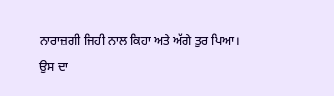ਨਾਰਾਜ਼ਗੀ ਜਿਹੀ ਨਾਲ ਕਿਹਾ ਅਤੇ ਅੱਗੇ ਤੁਰ ਪਿਆ।
ਉਸ ਦਾ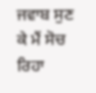ਜਵਾਬ ਸੁਣ ਕੇ ਮੈਂ ਸੋਚ ਰਿਹਾ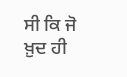ਸੀ ਕਿ ਜੋ ਖ਼ੁਦ ਹੀ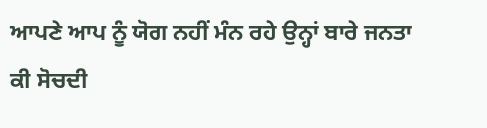ਆਪਣੇ ਆਪ ਨੂੰ ਯੋਗ ਨਹੀਂ ਮੰਨ ਰਹੇ ਉਨ੍ਹਾਂ ਬਾਰੇ ਜਨਤਾ ਕੀ ਸੋਚਦੀ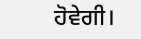ਹੋਵੇਗੀ।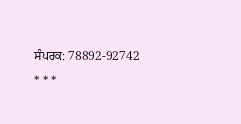ਸੰਪਰਕ: 78892-92742
* * *